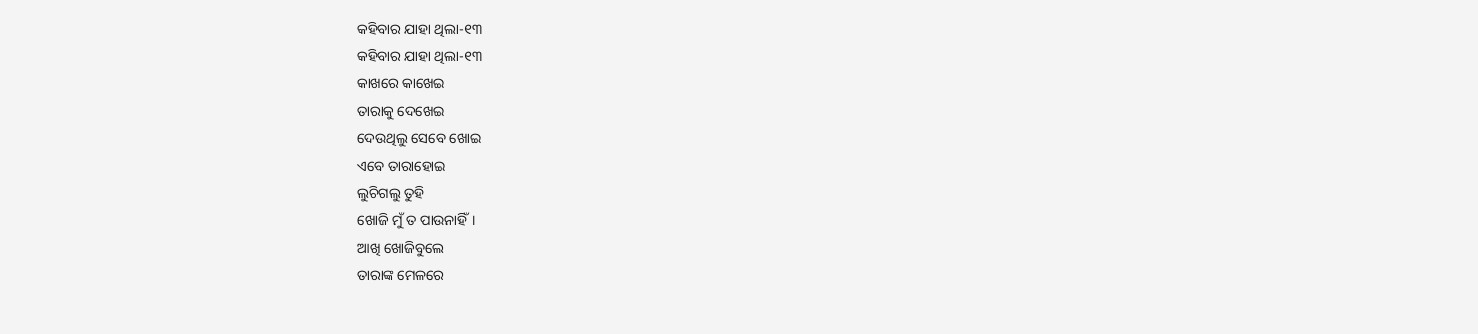କହିବାର ଯାହା ଥିଲା-୧୩
କହିବାର ଯାହା ଥିଲା-୧୩
କାଖରେ କାଖେଇ
ତାରାକୁ ଦେଖେଇ
ଦେଉଥିଲୁ ସେବେ ଖୋଇ
ଏବେ ତାରାହୋଇ
ଲୁଚିଗଲୁ ତୁହି
ଖୋଜି ମୁଁ ତ ପାଉନାହିଁ।
ଆଖି ଖୋଜିବୁଲେ
ତାରାଙ୍କ ମେଳରେ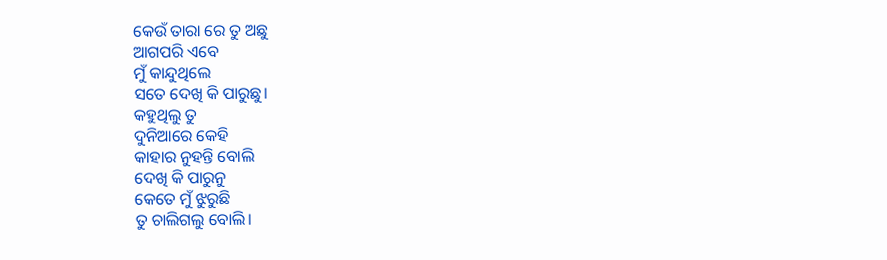କେଉଁ ତାରା ରେ ତୁ ଅଛୁ
ଆଗପରି ଏବେ
ମୁଁ କାନ୍ଦୁଥିଲେ
ସତେ ଦେଖି କି ପାରୁଛୁ।
କହୁଥିଲୁ ତୁ
ଦୁନିଆରେ କେହି
କାହାର ନୁହନ୍ତି ବୋଲି
ଦେଖି କି ପାରୁନୁ
କେତେ ମୁଁ ଝୁରୁଛି
ତୁ ଚାଲିଗଲୁ ବୋଲି।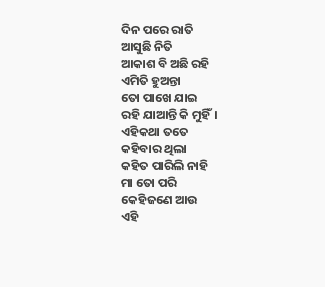ଦିନ ପରେ ରାତି
ଆସୁଛି ନିତି
ଆକାଶ ବି ଅଛି ରହି
ଏମିତି ହୁଅନ୍ତା
ତୋ ପାଖେ ଯାଇ
ରହି ଯାଆନ୍ତି କି ମୁହିଁ।
ଏହିକଥା ତତେ
କହିବାର ଥିଲା
କହିତ ପାରିଲି ନାହି
ମା ତୋ ପରି
କେହିଜଣେ ଆଉ
ଏହି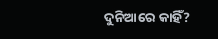ଦୁନିଆରେ କାହିଁ?